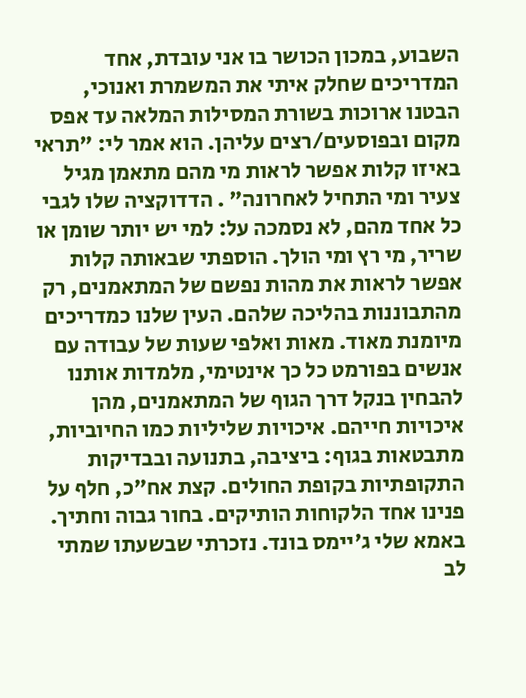השבוע, במכון הכושר בו אני עובדת, אחד המדריכים שחלק איתי את המשמרת ואנוכי, הבטנו ארוכות בשורת המסילות המלאה עד אפס מקום ובפוסעים/רצים עליהן. הוא אמר לי: "תראי באיזו קלות אפשר לראות מי מהם מתאמן מגיל צעיר ומי התחיל לאחרונה" . הדדוקציה שלו לגבי כל אחד מהם, לא נסמכה על: למי יש יותר שומן או שריר, מי רץ ומי הולך. הוספתי שבאותה קלות אפשר לראות את מהות נפשם של המתאמנים, רק מהתבוננות בהליכה שלהם. העין שלנו כמדריכים מיומנת מאוד. מאות ואלפי שעות של עבודה עם אנשים בפורמט כל כך אינטימי, מלמדות אותנו להבחין בנקל דרך הגוף של המתאמנים, מהן איכויות חייהם. איכויות שליליות כמו החיוביות, מתבטאות בגוף: ביציבה, בתנועה ובבדיקות התקופתיות בקופת החולים. קצת אח"כ, חלף על פנינו אחד הלקוחות הותיקים. בחור גבוה וחתיך. באמא שלי ג'יימס בונד. נזכרתי שבשעתו שמתי לב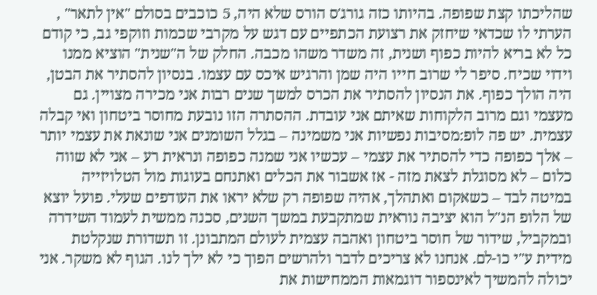שהליכתו קצת שפופה. בהיותו כזה גורג'ס הורס שלא היה, 5 כוכבים בסולם "אין לתאר" , הערתי לו שכדאי שיחזק את רצועת הכתפיים עם דגש על מקרבי שכמות וזוקפי גב, כי קודם כל לא בריא להיות כפוף ושנית, זה משדר משהו מכבה. החלק של ה"שנית" הוציא ממנו וידוי שכיח. סיפר לי שרוב חייו היה שמן והרגיש איכס עם עצמו. בנסיון להסתיר את הבטן, היה הולך כפוף. את הנסיון להסתיר את הכרס למשך שנים רבות אני מכירה מצויין. גם מעצמי וגם מרוב הלקוחות שאיתם אני עובדת. ההסתרה הזו נובעת מחוסר ביטחון ואי קבלה עצמית. יש פה לופ:מסיבות נפשיות אני משמינה – בגלל השומנים אני שונאת את עצמי יותר – אלך כפופה כדי להסתיר את עצמי – עכשיו אני שמנה כפופה ונראית רע – אני לא שווה כלום – לא מסוגלת לצאת מזה - אז אשבור את הכלים ואתנחם בעוגות מול הטלויזייה במיטה לבד – כשאקום ואתהלך, אהיה שפופה רק שלא יראו את העודפים שעלי. פועל יוצא של הלופ הנ"ל הוא יציבה נוראית שמתקבעת במשך השנים, סכנה ממשית לעמוד השידרה ובמקביל, שידור של חוסר ביטחון ואהבה עצמית לעולם המתבונן. זו תשדורת שנקלטת מידית ע"י כו-לם. אנחנו לא צריכים לדבר ולהרשים הפוך כי לא ילך לנו. הגוף לא משקר. אני יכולה להמשיך לאינספור דוגמאות הממחישות את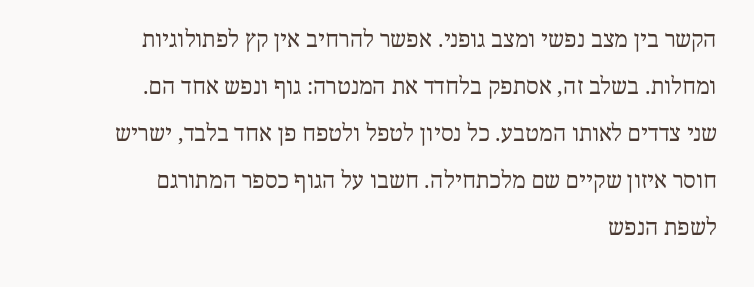הקשר בין מצב נפשי ומצב גופני. אפשר להרחיב אין קץ לפתולוגיות ומחלות. בשלב זה, אסתפק בלחדד את המנטרה: גוף ונפש אחד הם. שני צדדים לאותו המטבע. כל נסיון לטפל ולטפח פן אחד בלבד, ישריש חוסר איזון שקיים שם מלכתחילה. חשבו על הגוף כספר המתורגם לשפת הנפש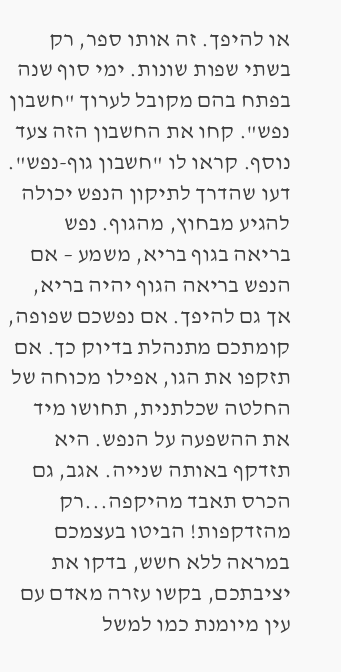או להיפך. זה אותו ספר, רק בשתי שפות שונות. ימי סוף שנה בפתח בהם מקובל לערוך "חשבון נפש". קחו את החשבון הזה צעד נוסף. קראו לו "חשבון גוף-נפש". דעו שהדרך לתיקון הנפש יכולה להגיע מבחוץ, מהגוף. נפש בריאה בגוף בריא, משמע – אם הנפש בריאה הגוף יהיה בריא, אך גם להיפך. אם נפשכם שפופה, קומתכם מתנהלת בדיוק כך. אם תזקפו את הגו, אפילו מכוחה של החלטה שכלתנית, תחושו מיד את ההשפעה על הנפש. היא תזדקף באותה שנייה. אגב, גם הכרס תאבד מהיקפה...רק מהזדקפות! הביטו בעצמכם במראה ללא חשש, בדקו את יציבתכם, בקשו עזרה מאדם עם עין מיומנת כמו למשל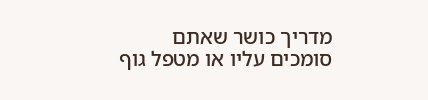מדריך כושר שאתם סומכים עליו או מטפל גוף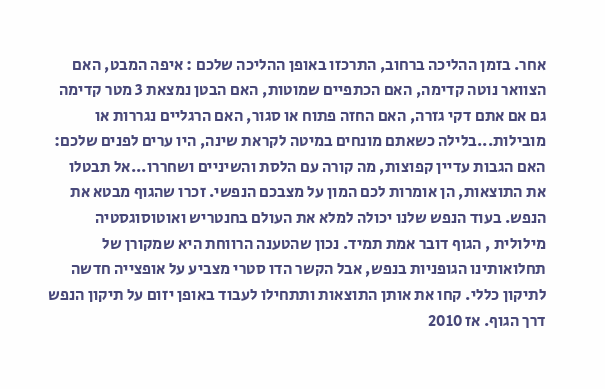אחר. בזמן ההליכה ברחוב, התרכזו באופן ההליכה שלכם : איפה המבט, האם הצוואר נוטה קדימה, האם הכתפיים שמוטות, האם הבטן נמצאת 3 מטר קדימה גם אם אתם דקי גזרה, האם החזה פתוח או סגור, האם הרגליים נגררות או מובילות...בלילה כשאתם מונחים במיטה לקראת שינה, היו ערים לפנים שלכם: האם הגבות עדיין קפוצות, מה קורה עם הלסת והשיניים ושחררו...אל תבטלו את התוצאות, הן אומרות לכם המון על מצבכם הנפשי. זכרו שהגוף מבטא את הנפש. בעוד הנפש שלנו יכולה למלא את העולם בחנטריש ואוטוסוגסטיה מילולית , הגוף דובר אמת תמיד. נכון שהטענה הרווחת היא שמקורן של תחלואותינו הגופניות בנפש, אבל הקשר הדו סטרי מצביע על אופצייה חדשה לתיקון כללי. קחו את אותן התוצאות ותתחילו לעבוד באופן יזום על תיקון הנפש דרך הגוף. אז 2010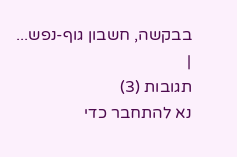בבקשה, חשבון גוף-נפש... |
תגובות (3)
נא להתחבר כדי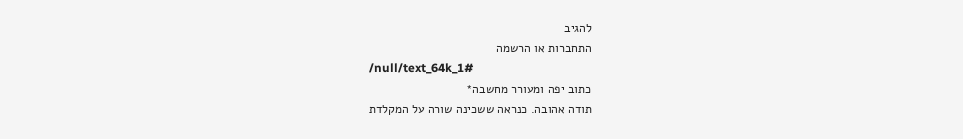להגיב
התחברות או הרשמה
/null/text_64k_1#
כתוב יפה ומעורר מחשבה*
תודה אהובה. כנראה ששכינה שורה על המקלדת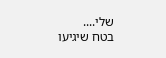שלי....
בטח שיגיעו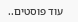עוד פוסטים..